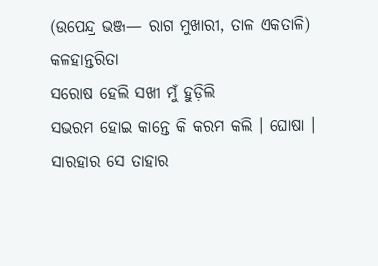(ଉପେନ୍ଦ୍ର ଭଞ୍ଜ— ରାଗ ମୁଖାରୀ, ତାଳ ଏକତାଳି)
କଳହାନ୍ତରିତା
ସରୋଷ ହେଲି ସଖୀ ମୁଁ ହୁଡ଼ିଲି
ସଭରମ ହୋଇ କାନ୍ତେ କି କରମ କଲି । ଘୋଷା ।
ସାରହାର ସେ ତାହାର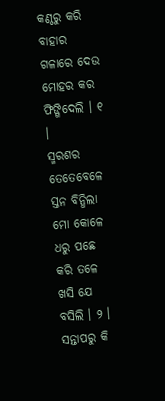କଣ୍ଠରୁ କରି ବାହାର
ଗଳାରେ ଦେଉ ମୋହର କର ଫିଙ୍ଗିଦେଲି । ୧ ।
ସ୍ମରଶର ତେତେବେଳେ ସ୍ତନ ବିନ୍ଧିଲା ମୋ କୋଳେ
ଧରୁ ପଛେ କରି ତଳେ ଖସି ଯେ ବସିଲି । ୨ ।
ସନ୍ତାପରୁ କି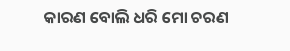କାରଣ ବୋଲି ଧରି ମୋ ଚରଣ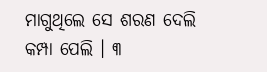ମାଗୁଥିଲେ ସେ ଶରଣ ଦେଲି କମ୍ପା ପେଲି । ୩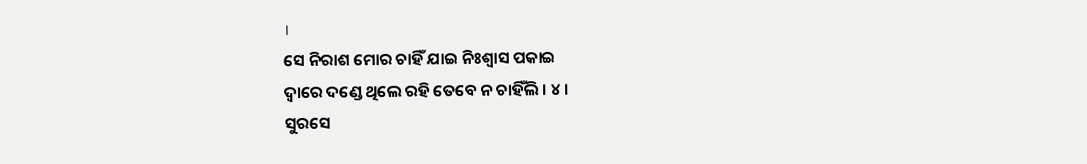।
ସେ ନିରାଶ ମୋର ଚାହିଁ ଯାଇ ନିଃଶ୍ୱାସ ପକାଇ
ଦ୍ୱାରେ ଦଣ୍ଡେ ଥିଲେ ରହି ତେବେ ନ ଚାହିଁଲି । ୪ ।
ସୁରସେ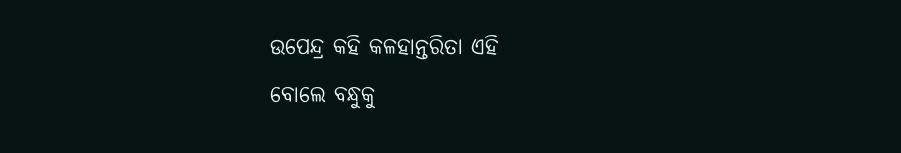ଉପେନ୍ଦ୍ର କହି କଳହାନ୍ତରିତା ଏହି
ବୋଲେ ବନ୍ଧୁକୁ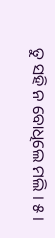ତୁ ସହି ନ ବୋଧିଲେ ମଲି । ୫ ।